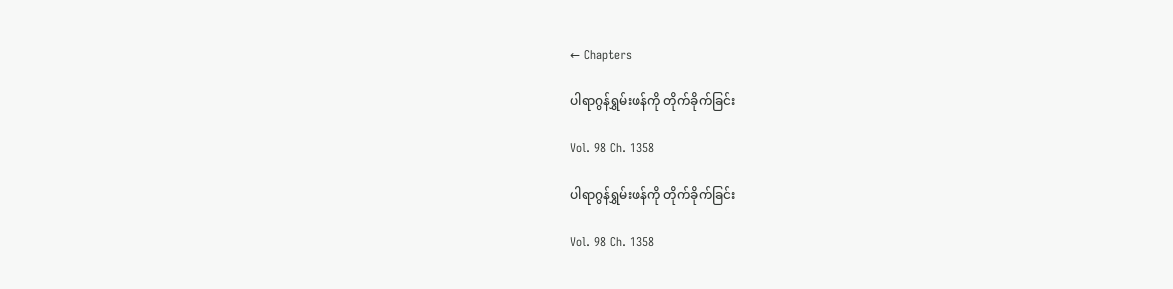← Chapters

ပါရာဂွန်ရွှမ်းဖန်ကို တိုက်ခိုက်ခြင်း

Vol. 98 Ch. 1358

ပါရာဂွန်ရွှမ်းဖန်ကို တိုက်ခိုက်ခြင်း

Vol. 98 Ch. 1358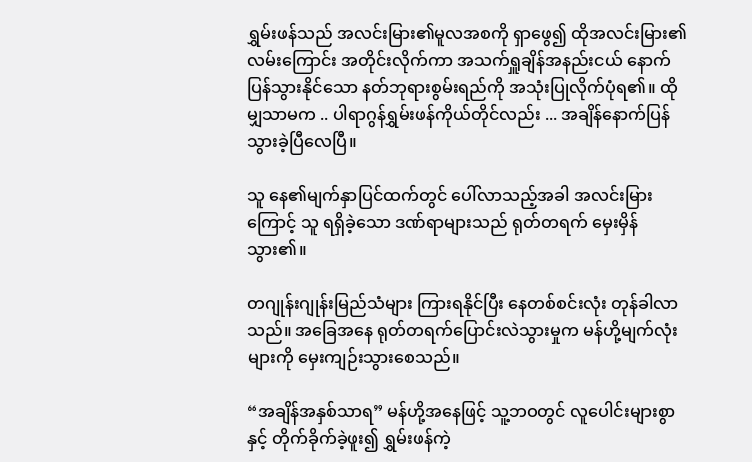ရွှမ်းဖန်သည် အလင်းမြား၏မူလအစကို ရှာဖွေ၍ ထိုအလင်းမြား၏လမ်းကြောင်း အတိုင်းလိုက်ကာ အသက်ရှူချိန်အနည်းငယ် နောက်ပြန်သွားနိုင်သော နတ်ဘုရားစွမ်းရည်ကို အသုံးပြုလိုက်ပုံရ၏။ ထိုမျှသာမက .. ပါရာဂွန်ရွှမ်းဖန်ကိုယ်တိုင်လည်း ... အချိန်နောက်ပြန်သွားခဲ့ပြီလေပြီ။

သူ နေ၏မျက်နှာပြင်ထက်တွင် ပေါ်လာသည့်အခါ အလင်းမြားကြောင့် သူ ရရှိခဲ့သော ဒဏ်ရာများသည် ရုတ်တရက် မှေးမှိန်သွား၏။

တဂျုန်းဂျုန်းမြည်သံများ ကြားရနိုင်ပြီး နေတစ်စင်းလုံး တုန်ခါလာသည်။ အခြေအနေ ရုတ်တရက်ပြောင်းလဲသွားမှုက မန်ဟို့မျက်လုံးများကို မှေးကျဉ်းသွားစေသည်။

“အချိန်အနှစ်သာရ” မန်ဟို့အနေဖြင့် သူ့ဘဝတွင် လူပေါင်းများစွာနှင့် တိုက်ခိုက်ခဲ့ဖူး၍ ရွှမ်းဖန်ကဲ့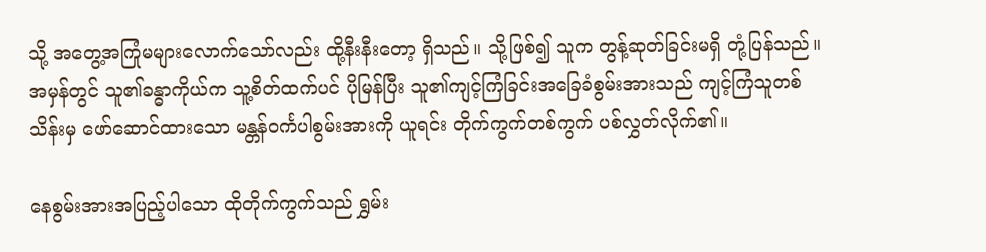သို့ အတွေ့အကြုံမများလောက်သော်လည်း ထို့နီးနီးတော့ ရှိသည်။ သို့ဖြစ်၍ သူက တွန့်ဆုတ်ခြင်းမရှိ တုံ့ပြန်သည်။ အမှန်တွင် သူ၏ခန္ဓာကိုယ်က သူ့စိတ်ထက်ပင် ပိုမြန်ပြီး သူ၏ကျင့်ကြံခြင်းအခြေခံစွမ်းအားသည် ကျင့်ကြံသူတစ်သိန်းမှ ဖော်ဆောင်ထားသော မန္တန်ဝင်္ကပါစွမ်းအားကို ယူရင်း တိုက်ကွက်တစ်ကွက် ပစ်လွှတ်လိုက်၏။

နေစွမ်းအားအပြည့်ပါသော ထိုတိုက်ကွက်သည် ရွှမ်း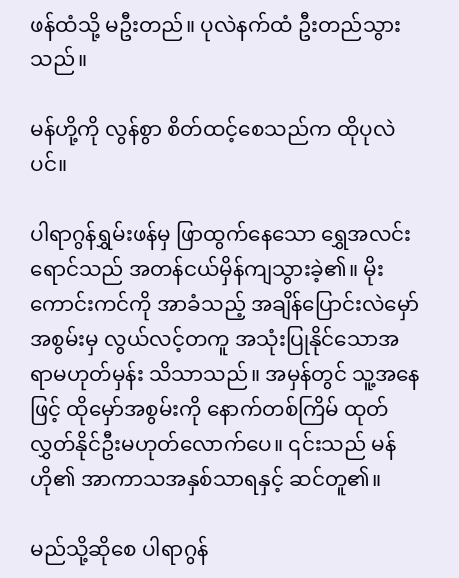ဖန်ထံသို့ မဦးတည်။ ပုလဲနက်ထံ ဦးတည်သွားသည်။

မန်ဟို့ကို လွန်စွာ စိတ်ထင့်စေသည်က ထိုပုလဲပင်။

ပါရာဂွန်ရွှမ်းဖန်မှ ဖြာထွက်နေသော ရွှေအလင်းရောင်သည် အတန်ငယ်မှိန်ကျသွားခဲ့၏။ မိုးကောင်းကင်ကို အာခံသည့် အချိန်ပြောင်းလဲမှော်အစွမ်းမှ လွယ်လင့်တကူ အသုံးပြုနိုင်သောအရာမဟုတ်မှန်း သိသာသည်။ အမှန်တွင် သူ့အနေဖြင့် ထိုမှော်အစွမ်းကို နောက်တစ်ကြိမ် ထုတ်လွှတ်နိုင်ဦးမဟုတ်လောက်ပေ။ ၎င်းသည် မန်ဟို၏ အာကာသအနှစ်သာရနှင့် ဆင်တူ၏။

မည်သို့ဆိုစေ ပါရာဂွန်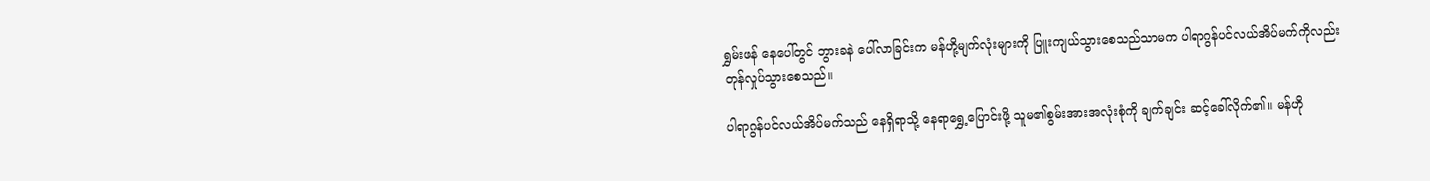ရွှမ်းဖန် နေပေါ်တွင် ဘွားခနဲ ပေါ်လာခြင်းက မန်ဟို့မျက်လုံးများကို ပြူးကျယ်သွားစေသည်သာမက ပါရာဂွန်ပင်လယ်အိပ်မက်ကိုလည်း တုန်လှုပ်သွားစေသည်။

ပါရာဂွန်ပင်လယ်အိပ်မက်သည် နေရှိရာသို့ နေရာရွှေ့ပြောင်းဖို့ သူမ၏စွမ်းအားအလုံးစုံကို ချက်ချင်း ဆင့်ခေါ်လိုက်၏။ မန်ဟို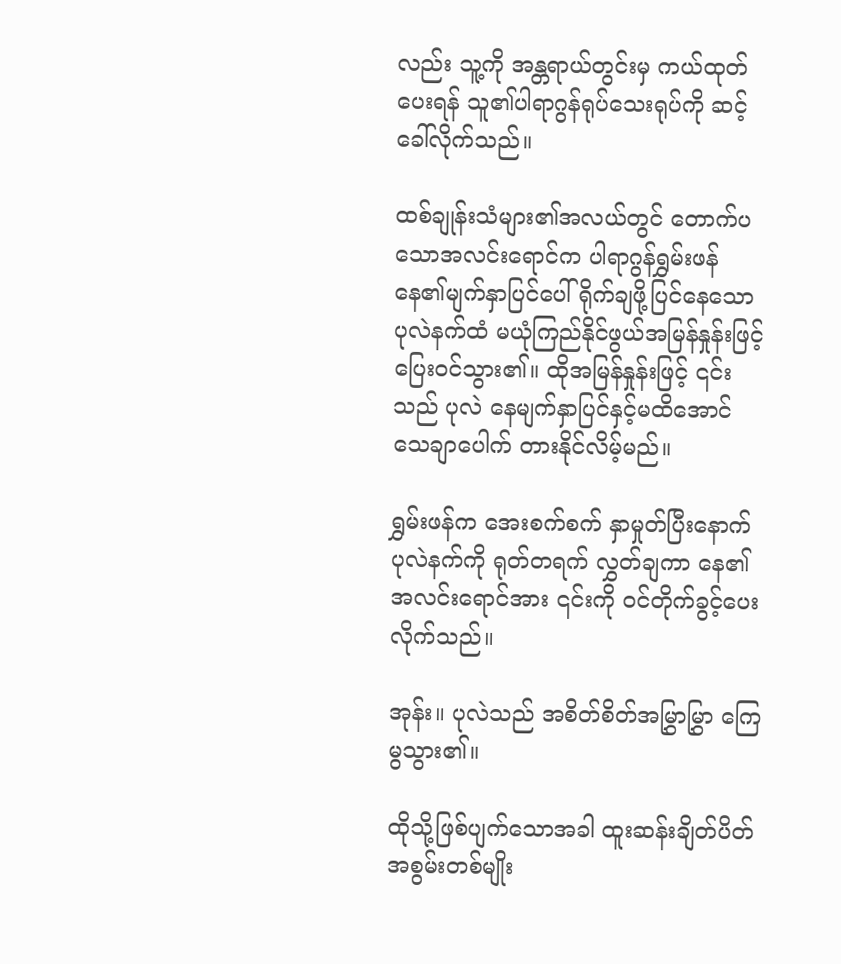လည်း သူ့ကို အန္တရာယ်တွင်းမှ ကယ်ထုတ်ပေးရန် သူ၏ပါရာဂွန်ရုပ်သေးရုပ်ကို ဆင့်ခေါ်လိုက်သည်။

ထစ်ချုန်းသံများ၏အလယ်တွင် တောက်ပသောအလင်းရောင်က ပါရာဂွန်ရွှမ်းဖန် နေ၏မျက်နှာပြင်ပေါ် ရိုက်ချဖို့ပြင်နေသော ပုလဲနက်ထံ မယုံကြည်နိုင်ဖွယ်အမြန်နှုန်းဖြင့် ပြေးဝင်သွား၏။ ထိုအမြန်နှုန်းဖြင့် ၎င်းသည် ပုလဲ နေမျက်နှာပြင်နှင့်မထိအောင် သေချာပေါက် တားနိုင်လိမ့်မည်။

ရွှမ်းဖန်က အေးစက်စက် နှာမှုတ်ပြီးနောက် ပုလဲနက်ကို ရုတ်တရက် လွှတ်ချကာ နေ၏အလင်းရောင်အား ၎င်းကို ဝင်တိုက်ခွင့်ပေးလိုက်သည်။

အုန်း။ ပုလဲသည် အစိတ်စိတ်အမြွှာမြွှာ ကြေမွသွား၏။

ထိုသို့ဖြစ်ပျက်သောအခါ ထူးဆန်းချိတ်ပိတ်အစွမ်းတစ်မျိုး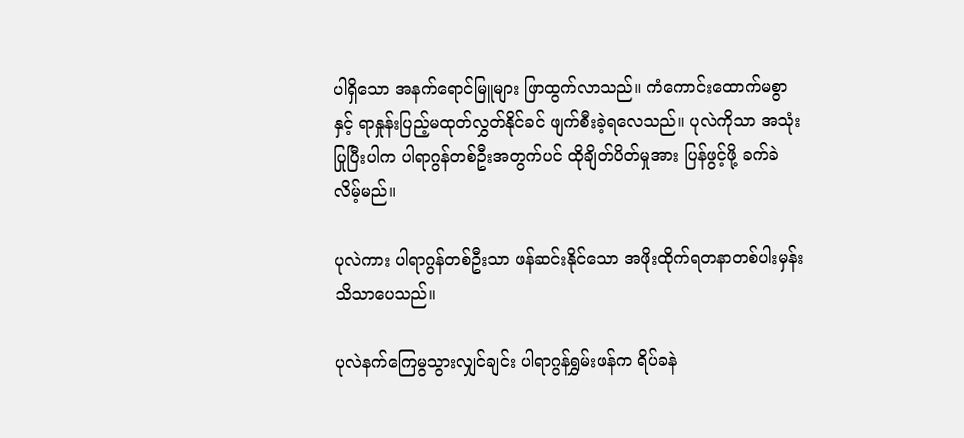ပါရှိသော အနက်ရောင်မြူများ ဖြာထွက်လာသည်။ ကံကောင်းထောက်မစွာနှင့် ရာနှုန်းပြည့်မထုတ်လွှတ်နိုင်ခင် ဖျက်စီးခဲ့ရလေသည်။ ပုလဲကိုသာ အသုံးပြုပြီးပါက ပါရာဂွန်တစ်ဦးအတွက်ပင် ထိုချိတ်ပိတ်မှုအား ပြန်ဖွင့်ဖို့ ခက်ခဲလိမ့်မည်။

ပုလဲကား ပါရာဂွန်တစ်ဦးသာ ဖန်ဆင်းနိုင်သော အဖိုးထိုက်ရတနာတစ်ပါးမှန်း သိသာပေသည်။

ပုလဲနက်ကြေမွသွားလျှင်ချင်း ပါရာဂွန်ရွှမ်းဖန်က ရိပ်ခနဲ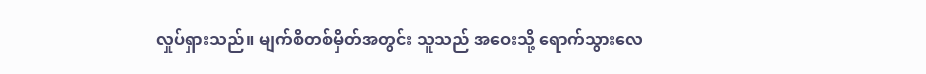လှုပ်ရှားသည်။ မျက်စိတစ်မှိတ်အတွင်း သူသည် အဝေးသို့ ရောက်သွားလေ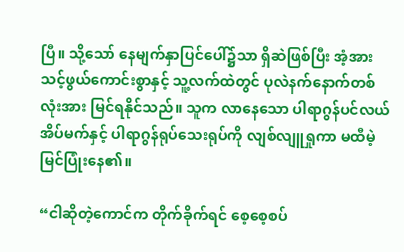ပြီ။ သို့သော် နေမျက်နှာပြင်ပေါ်၌သာ ရှိဆဲဖြစ်ပြီး အံ့အားသင့်ဖွယ်ကောင်းစွာနှင့် သူ့လက်ထဲတွင် ပုလဲနက်နောက်တစ်လုံးအား မြင်ရနိုင်သည်။ သူက လာနေသော ပါရာဂွန်ပင်လယ်အိပ်မက်နှင့် ပါရာဂွန်ရုပ်သေးရုပ်ကို လျစ်လျူရှုကာ မထီမဲ့မြင်ပြုံးနေ၏။

“ငါဆိုတဲ့ကောင်က တိုက်ခိုက်ရင် စေ့စေ့စပ်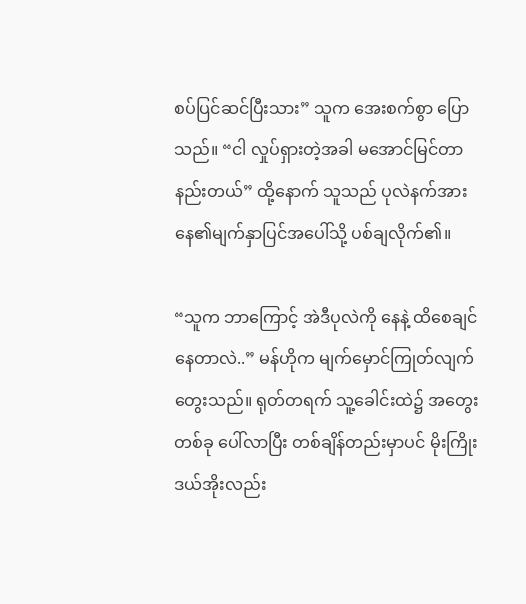စပ်ပြင်ဆင်ပြီးသား” သူက အေးစက်စွာ ပြောသည်။ “ငါ လှုပ်ရှားတဲ့အခါ မအောင်မြင်တာ နည်းတယ်” ထို့နောက် သူသည် ပုလဲနက်အား နေ၏မျက်နှာပြင်အပေါ်သို့ ပစ်ချလိုက်၏။

“သူက ဘာကြောင့် အဲဒီပုလဲကို နေနဲ့ ထိစေချင်နေတာလဲ..” မန်ဟိုက မျက်မှောင်ကြုတ်လျက် တွေးသည်။ ရုတ်တရက် သူ့ခေါင်းထဲ၌ အတွေးတစ်ခု ပေါ်လာပြီး တစ်ချိန်တည်းမှာပင် မိုးကြိုးဒယ်အိုးလည်း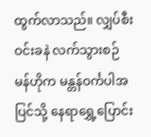ထွက်လာသည်။ လျှပ်စီးဝင်းခနဲ လက်သွားစဉ် မန်ဟိုက မန္တန်ဝင်္ကပါအပြင်သို့ နေရာရွှေ့ပြောင်း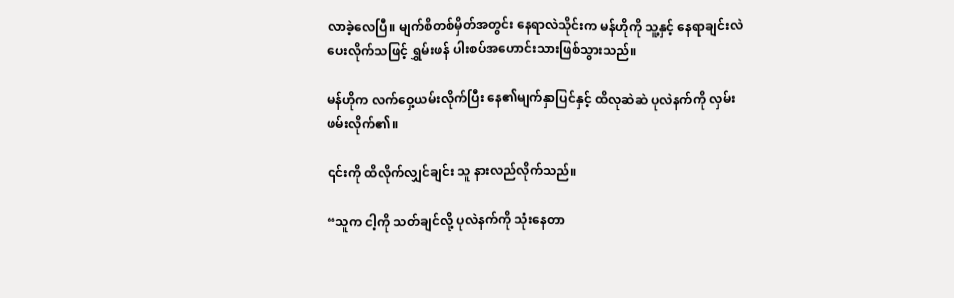လာခဲ့လေပြီ။ မျက်စိတစ်မှိတ်အတွင်း နေရာလဲသိုင်းက မန်ဟိုကို သူ့နှင့် နေရာချင်းလဲပေးလိုက်သဖြင့် ရွှမ်းဖန် ပါးစပ်အဟောင်းသားဖြစ်သွားသည်။

မန်ဟိုက လက်ဝှေ့ယမ်းလိုက်ပြီး နေ၏မျက်နှာပြင်နှင့် ထိလုဆဲဆဲ ပုလဲနက်ကို လှမ်းဖမ်းလိုက်၏။

၎င်းကို ထိလိုက်လျှင်ချင်း သူ နားလည်လိုက်သည်။

“သူက ငါ့ကို သတ်ချင်လို့ ပုလဲနက်ကို သုံးနေတာ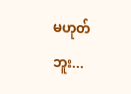မဟုတ်ဘူး...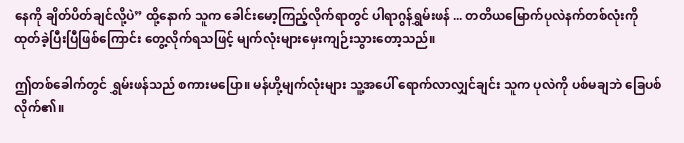နေကို ချိတ်ပိတ်ချင်လို့ပဲ” ထို့နောက် သူက ခေါင်းမော့ကြည့်လိုက်ရာတွင် ပါရာဂွန်ရွှမ်းဖန် ... တတိယမြောက်ပုလဲနက်တစ်လုံးကို ထုတ်ခဲ့ပြီးပြီဖြစ်ကြောင်း တွေ့လိုက်ရသဖြင့် မျက်လုံးများမှေးကျဉ်းသွားတော့သည်။

ဤတစ်ခေါက်တွင် ရွှမ်းဖန်သည် စကားမပြော။ မန်ဟို့မျက်လုံးများ သူ့အပေါ် ရောက်လာလျှင်ချင်း သူက ပုလဲကို ပစ်မချဘဲ ခြေပစ်လိုက်၏။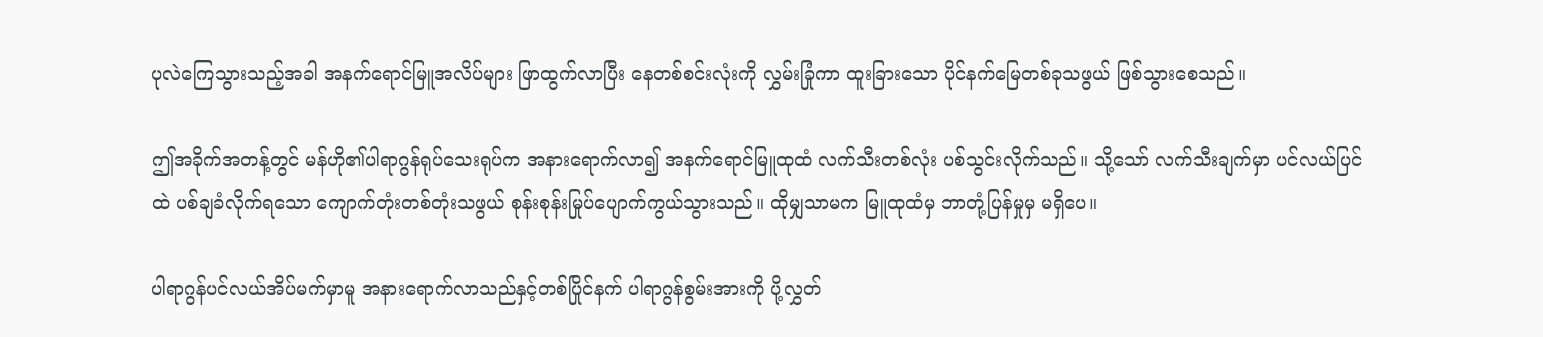ပုလဲကြေသွားသည့်အခါ အနက်ရောင်မြူအလိပ်များ ဖြာထွက်လာပြီး နေတစ်စင်းလုံးကို လွှမ်းခြုံကာ ထူးခြားသော ပိုင်နက်မြေတစ်ခုသဖွယ် ဖြစ်သွားစေသည်။

ဤအခိုက်အတန့်တွင် မန်ဟို၏ပါရာဂွန်ရုပ်သေးရုပ်က အနားရောက်လာ၍ အနက်ရောင်မြူထုထံ လက်သီးတစ်လုံး ပစ်သွင်းလိုက်သည်။ သို့သော် လက်သီးချက်မှာ ပင်လယ်ပြင်ထဲ ပစ်ချခံလိုက်ရသော ကျောက်တုံးတစ်တုံးသဖွယ် စုန်းစုန်းမြုပ်ပျောက်ကွယ်သွားသည်။ ထိုမျှသာမက မြူထုထံမှ ဘာတုံ့ပြန်မှုမှ မရှိပေ။

ပါရာဂွန်ပင်လယ်အိပ်မက်မှာမူ အနားရောက်လာသည်နှင့်တစ်ပြိုင်နက် ပါရာဂွန်စွမ်းအားကို ပို့လွှတ်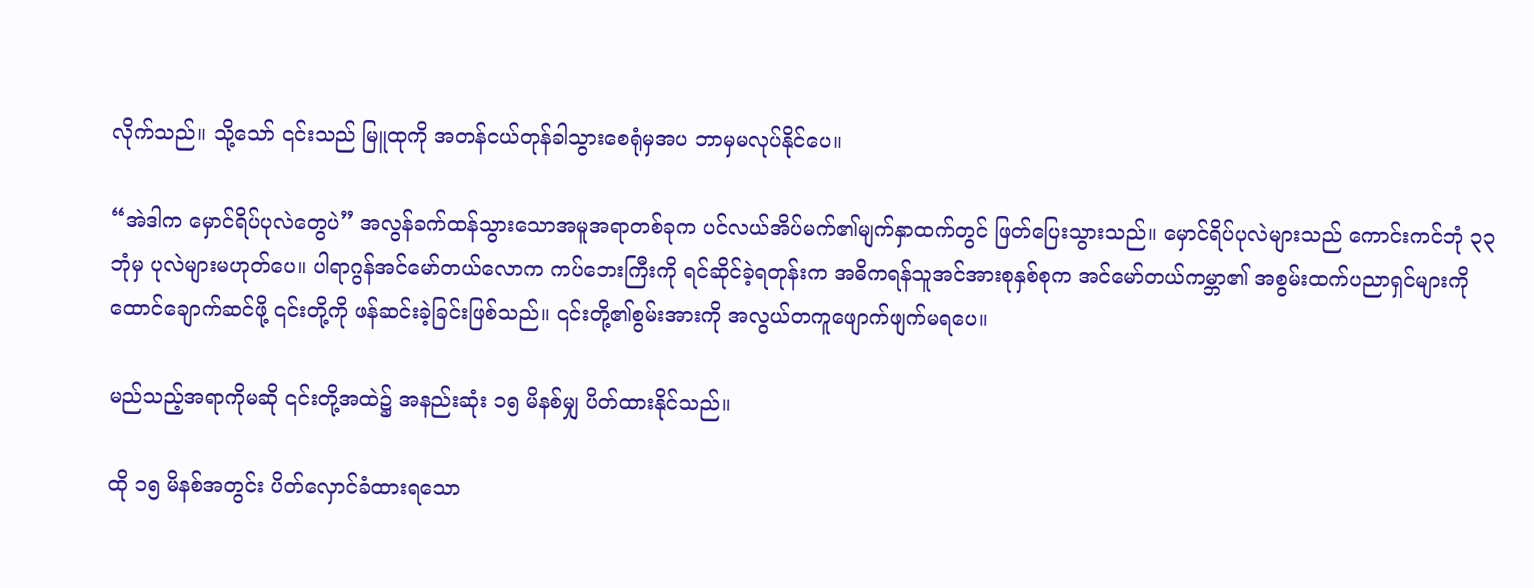လိုက်သည်။ သို့သော် ၎င်းသည် မြူထုကို အတန်ငယ်တုန်ခါသွားစေရုံမှအပ ဘာမှမလုပ်နိုင်ပေ။

“အဲဒါက မှောင်ရိပ်ပုလဲတွေပဲ” အလွန်ခက်ထန်သွားသောအမူအရာတစ်ခုက ပင်လယ်အိပ်မက်၏မျက်နှာထက်တွင် ဖြတ်ပြေးသွားသည်။ မှောင်ရိပ်ပုလဲများသည် ကောင်းကင်ဘုံ ၃၃ ဘုံမှ ပုလဲများမဟုတ်ပေ။ ပါရာဂွန်အင်မော်တယ်လောက ကပ်ဘေးကြီးကို ရင်ဆိုင်ခဲ့ရတုန်းက အဓိကရန်သူအင်အားစုနှစ်စုက အင်မော်တယ်ကမ္ဘာ၏ အစွမ်းထက်ပညာရှင်များကို ထောင်ချောက်ဆင်ဖို့ ၎င်းတို့ကို ဖန်ဆင်းခဲ့ခြင်းဖြစ်သည်။ ၎င်းတို့၏စွမ်းအားကို အလွယ်တကူဖျောက်ဖျက်မရပေ။

မည်သည့်အရာကိုမဆို ၎င်းတို့အထဲ၌ အနည်းဆုံး ၁၅ မိနစ်မျှ ပိတ်ထားနိုင်သည်။

ထို ၁၅ မိနစ်အတွင်း ပိတ်လှောင်ခံထားရသော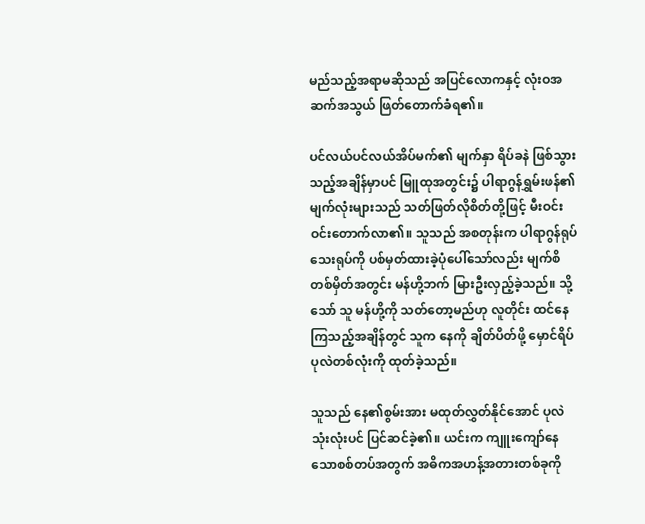မည်သည့်အရာမဆိုသည် အပြင်လောကနှင့် လုံးဝအဆက်အသွယ် ဖြတ်တောက်ခံရ၏။

ပင်လယ်ပင်လယ်အိပ်မက်၏ မျက်နှာ ရိပ်ခနဲ ဖြစ်သွားသည့်အချိန်မှာပင် မြူထုအတွင်း၌ ပါရာဂွန်ရွှမ်းဖန်၏မျက်လုံးများသည် သတ်ဖြတ်လိုစိတ်တို့ဖြင့် မီးဝင်းဝင်းတောက်လာ၏။ သူသည် အစတုန်းက ပါရာဂွန်ရုပ်သေးရုပ်ကို ပစ်မှတ်ထားခဲ့ပုံပေါ်သော်လည်း မျက်စိတစ်မှိတ်အတွင်း မန်ဟို့ဘက် မြားဦးလှည့်ခဲ့သည်။ သို့သော် သူ မန်ဟို့ကို သတ်တော့မည်ဟု လူတိုင်း ထင်နေကြသည့်အချိန်တွင် သူက နေကို ချိတ်ပိတ်ဖို့ မှောင်ရိပ်ပုလဲတစ်လုံးကို ထုတ်ခဲ့သည်။

သူသည် နေ၏စွမ်းအား မထုတ်လွှတ်နိုင်အောင် ပုလဲသုံးလုံးပင် ပြင်ဆင်ခဲ့၏။ ယင်းက ကျူးကျော်နေသောစစ်တပ်အတွက် အဓိကအဟန့်အတားတစ်ခုကို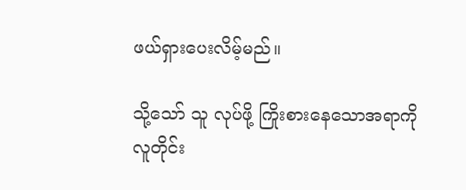ဖယ်ရှားပေးလိမ့်မည်။

သို့သော် သူ လုပ်ဖို့ ကြိုးစားနေသောအရာကို လူတိုင်း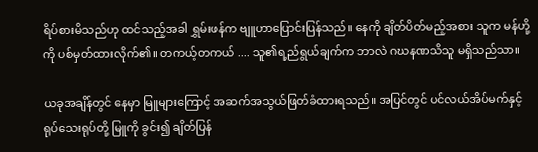ရိပ်စားမိသည်ဟု ထင်သည့်အခါ ရွှမ်းဖန်က ဗျူဟာပြောင်းပြန်သည်။ နေကို ချိတ်ပိတ်မည့်အစား သူက မန်ဟို့ကို ပစ်မှတ်ထားလိုက်၏။ တကယ့်တကယ် .... သူ၏ရ့ည်ရွယ်ချက်က ဘာလဲ ဂဃနဏသိသူ မရှိသည်သာ။

ယခုအချိန်တွင် နေမှာ မြူများကြောင့် အဆက်အသွယ်ဖြတ်ခံထားရသည်။ အပြင်တွင် ပင်လယ်အိပ်မက်နှင့် ရုပ်သေးရုပ်တို့ မြူကို ခွင်း၍ ချိတ်ပြန်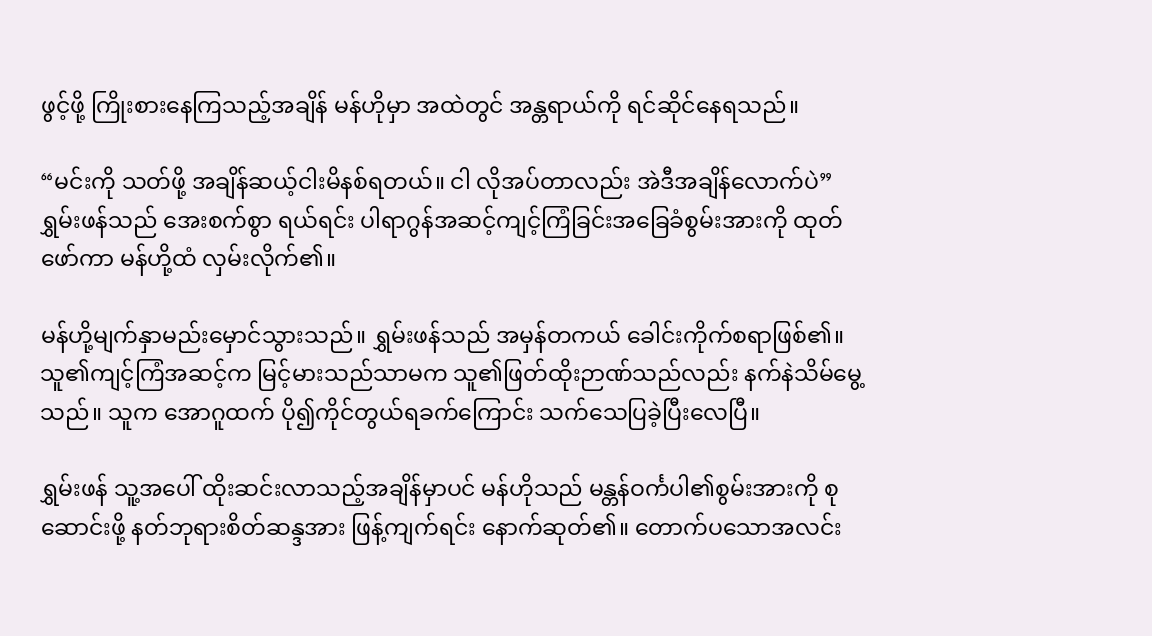ဖွင့်ဖို့ ကြိုးစားနေကြသည့်အချိန် မန်ဟိုမှာ အထဲတွင် အန္တရာယ်ကို ရင်ဆိုင်နေရသည်။

“မင်းကို သတ်ဖို့ အချိန်ဆယ့်ငါးမိနစ်ရတယ်။ ငါ လိုအပ်တာလည်း အဲဒီအချိန်လောက်ပဲ” ရွှမ်းဖန်သည် အေးစက်စွာ ရယ်ရင်း ပါရာဂွန်အဆင့်ကျင့်ကြံခြင်းအခြေခံစွမ်းအားကို ထုတ်ဖော်ကာ မန်ဟို့ထံ လှမ်းလိုက်၏။

မန်ဟို့မျက်နှာမည်းမှောင်သွားသည်။ ရွှမ်းဖန်သည် အမှန်တကယ် ခေါင်းကိုက်စရာဖြစ်၏။ သူ၏ကျင့်ကြံအဆင့်က မြင့်မားသည်သာမက သူ၏ဖြတ်ထိုးဉာဏ်သည်လည်း နက်နဲသိမ်မွေ့သည်။ သူက အောဂူထက် ပို၍ကိုင်တွယ်ရခက်ကြောင်း သက်သေပြခဲ့ပြီးလေပြီ။

ရွှမ်းဖန် သူ့အပေါ် ထိုးဆင်းလာသည့်အချိန်မှာပင် မန်ဟိုသည် မန္တန်ဝင်္ကပါ၏စွမ်းအားကို စုဆောင်းဖို့ နတ်ဘုရားစိတ်ဆန္ဒအား ဖြန့်ကျက်ရင်း နောက်ဆုတ်၏။ တောက်ပသောအလင်း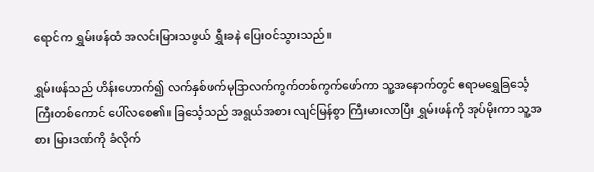ရောင်က ရွှမ်းဖန်ထံ အလင်းမြားသဖွယ် ရွှီးခနဲ ပြေးဝင်သွားသည်။

ရွှမ်းဖန်သည် ဟိန်းဟောက်၍ လက်နှစ်ဖက်မုဒြာလက်ကွက်တစ်ကွက်ဖော်ကာ သူ့အနောက်တွင် ဧရာမရွှေခြင်္သေ့ကြီးတစ်ကောင် ပေါ်လစေ၏။ ခြင်္သေ့သည် အရွယ်အစား လျင်မြန်စွာ ကြီးမားလာပြီး ရွှမ်းဖန်ကို အုပ်မိုးကာ သူ့အစား မြားဒဏ်ကို ခံလိုက်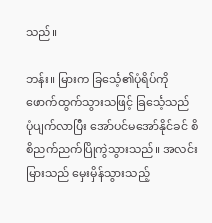သည်။

ဘန်း။ မြားက ခြင်္သေ့၏ပုံရိပ်ကို ဖောက်ထွက်သွားသဖြင့် ခြင်္သေ့သည် ပုံပျက်လာပြီး အော်ပင်မအော်နိုင်ခင် စိစိညက်ညက်ပြိုကွဲသွားသည်။ အလင်းမြားသည် မှေးမှိန်သွားသည့်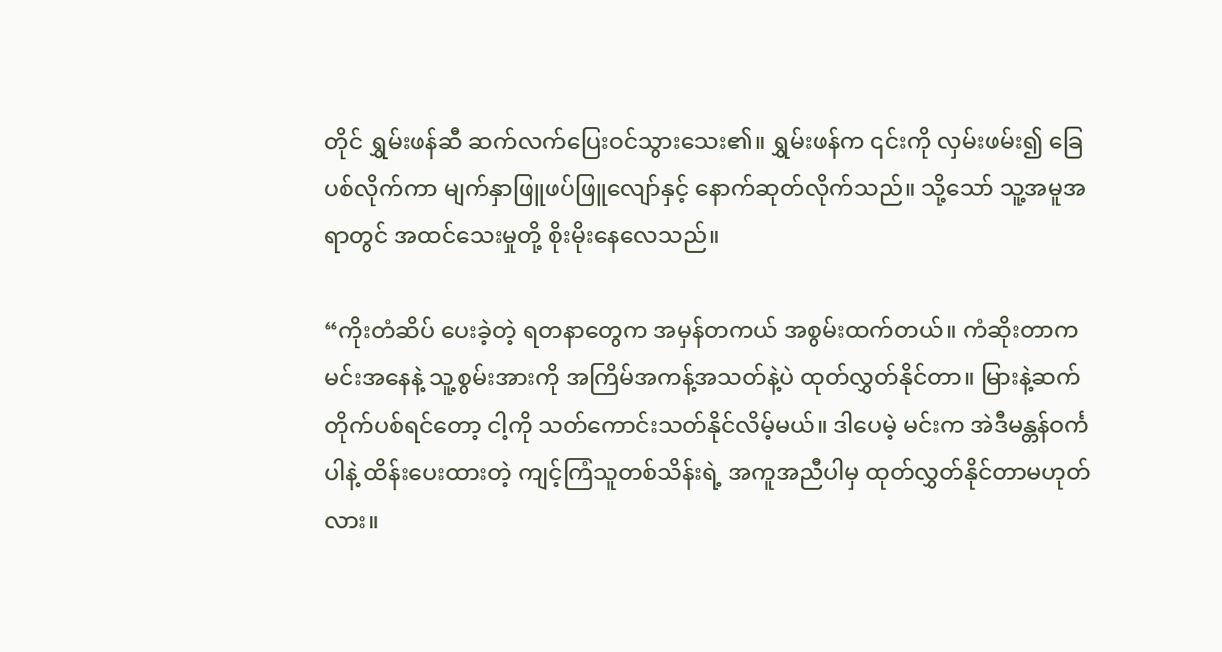တိုင် ရွှမ်းဖန်ဆီ ဆက်လက်ပြေးဝင်သွားသေး၏။ ရွှမ်းဖန်က ၎င်းကို လှမ်းဖမ်း၍ ခြေပစ်လိုက်ကာ မျက်နှာဖြူဖပ်ဖြူလျော်နှင့် နောက်ဆုတ်လိုက်သည်။ သို့သော် သူ့အမူအရာတွင် အထင်သေးမှုတို့ စိုးမိုးနေလေသည်။

“ကိုးတံဆိပ် ပေးခဲ့တဲ့ ရတနာတွေက အမှန်တကယ် အစွမ်းထက်တယ်။ ကံဆိုးတာက မင်းအနေနဲ့ သူ့စွမ်းအားကို အကြိမ်အကန့်အသတ်နဲ့ပဲ ထုတ်လွှတ်နိုင်တာ။ မြားနဲ့ဆက်တိုက်ပစ်ရင်တော့ ငါ့ကို သတ်ကောင်းသတ်နိုင်လိမ့်မယ်။ ဒါပေမဲ့ မင်းက အဲဒီမန္တန်ဝင်္ကပါနဲ့ ထိန်းပေးထားတဲ့ ကျင့်ကြံသူတစ်သိန်းရဲ့ အကူအညီပါမှ ထုတ်လွှတ်နိုင်တာမဟုတ်လား။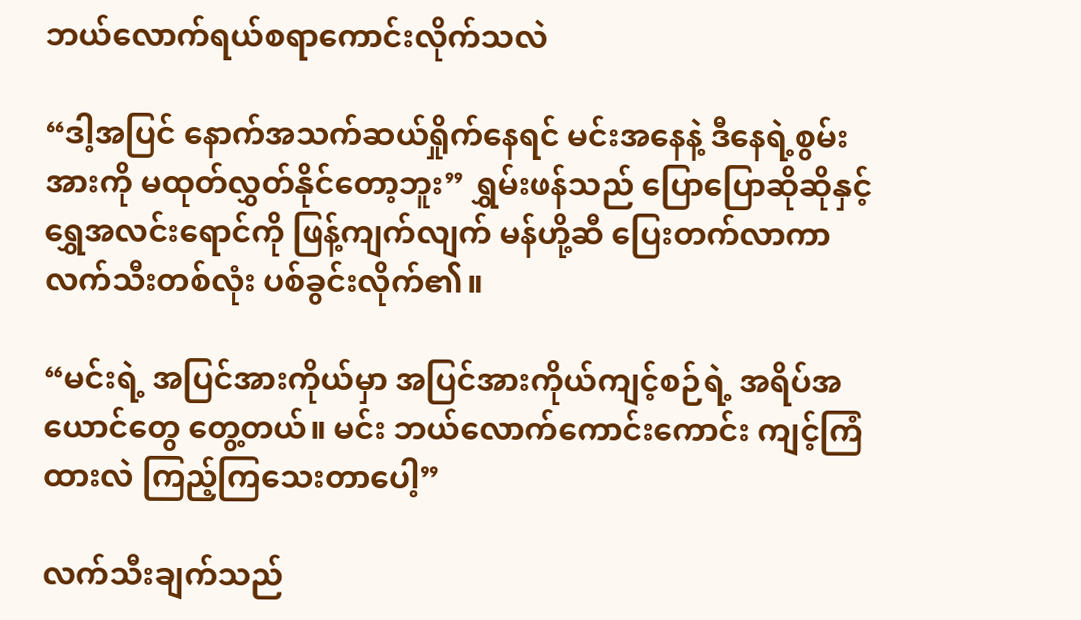ဘယ်လောက်ရယ်စရာကောင်းလိုက်သလဲ

“ဒါ့အပြင် နောက်အသက်ဆယ်ရှိုက်နေရင် မင်းအနေနဲ့ ဒီနေရဲ့စွမ်းအားကို မထုတ်လွှတ်နိုင်တော့ဘူး” ရွှမ်းဖန်သည် ပြောပြောဆိုဆိုနှင့် ရွှေအလင်းရောင်ကို ဖြန့်ကျက်လျက် မန်ဟို့ဆီ ပြေးတက်လာကာ လက်သီးတစ်လုံး ပစ်ခွင်းလိုက်၏။

“မင်းရဲ့ အပြင်အားကိုယ်မှာ အပြင်အားကိုယ်ကျင့်စဉ်ရဲ့ အရိပ်အယောင်တွေ တွေ့တယ်။ မင်း ဘယ်လောက်ကောင်းကောင်း ကျင့်ကြံထားလဲ ကြည့်ကြသေးတာပေါ့”

လက်သီးချက်သည်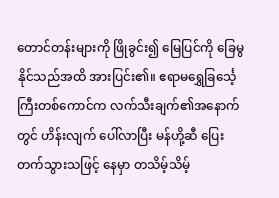တောင်တန်းများကို ဖြိုခွင်း၍ မြေပြင်ကို ခြေမွနိုင်သည်အထိ အားပြင်း၏။ ဧရာမရွှေခြင်္သေ့ကြီးတစ်ကောင်က လက်သီးချက်၏အနောက်တွင် ဟိန်းလျက် ပေါ်လာပြီး မန်ဟို့ဆီ ပြေးတက်သွားသဖြင့် နေမှာ တသိမ့်သိမ့်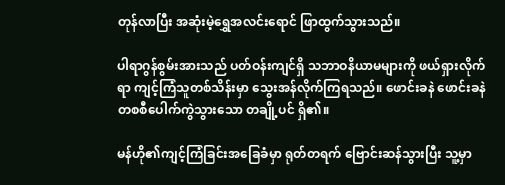တုန်လာပြီး အဆုံးမဲ့ရွှေအလင်းရောင် ဖြာထွက်သွားသည်။

ပါရာဂွန်စွမ်းအားသည် ပတ်ဝန်းကျင်ရှိ သဘာဝနိယာမများကို ဖယ်ရှားလိုက်ရာ ကျင့်ကြံသူတစ်သိန်းမှာ သွေးအန်လိုက်ကြရသည်။ ဖောင်းခနဲ ဖောင်းခနဲ တစစီပေါက်ကွဲသွားသော တချို့ပင် ရှိ၏။

မန်ဟို၏ကျင့်ကြံခြင်းအခြေခံမှာ ရုတ်တရက် ဗြောင်းဆန်သွားပြီး သူ့မှာ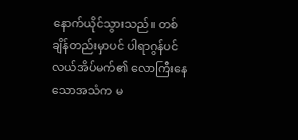နောက်ယိုင်သွားသည်။ တစ်ချိန်တည်းမှာပင် ပါရာဂွန်ပင်လယ်အိပ်မက်၏ လောကြီးနေသောအသံက မ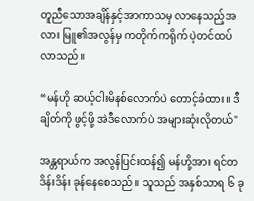တူညီသောအချိန်နှင့်အာကာသမှ လာနေသည့်အလား မြူ၏အလွန်မှ ကတိုက်ကရိုက် ပဲ့တင်ထပ်လာသည်။

“မန်ဟို ဆယ့်ငါးမိနစ်လောက်ပဲ တောင့်ခံထား။ ဒီချိတ်ကို ဖွင့်ဖို့ အဲဒီလောက်ပဲ အများဆုံးလိုတယ်"

အန္တရာယ်က အလွန်ပြင်းထန်၍ မန်ဟို့အား ရင်တဒိန်းဒိန်း ခုန်နေစေသည်။ သူသည် အနှစ်သာရ ၆ ခု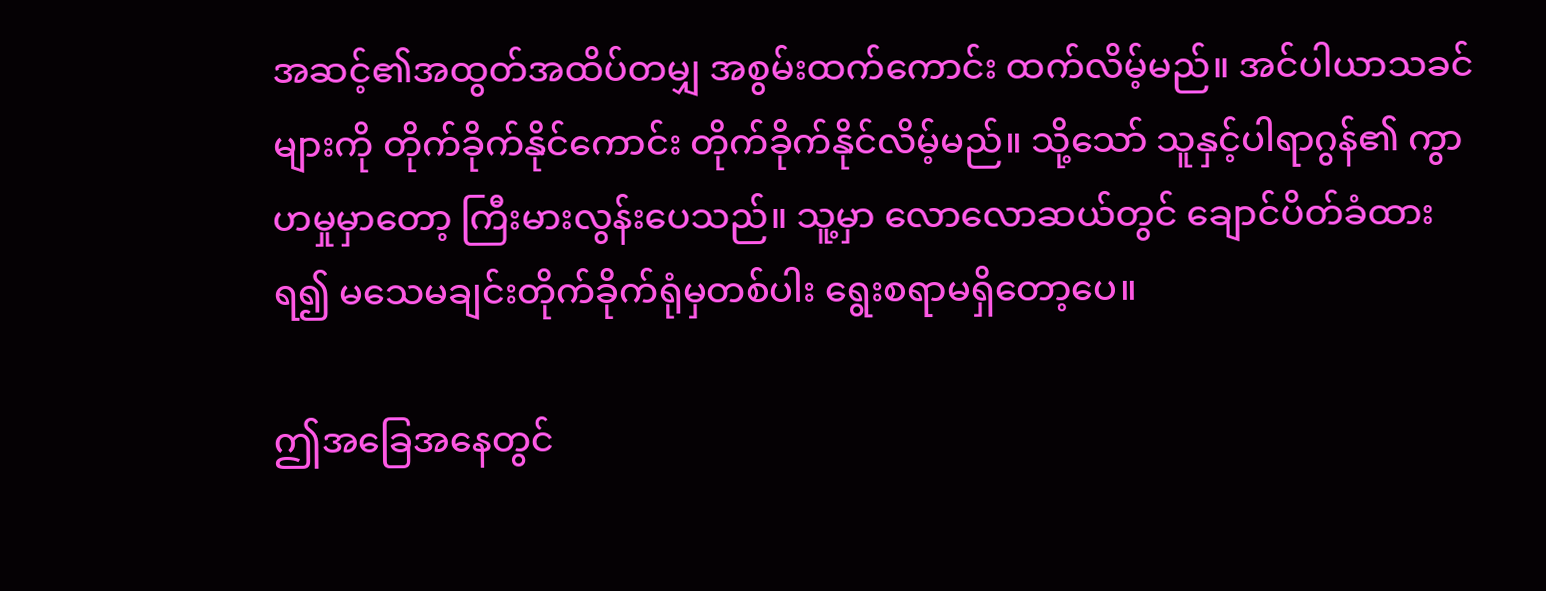အဆင့်၏အထွတ်အထိပ်တမျှ အစွမ်းထက်ကောင်း ထက်လိမ့်မည်။ အင်ပါယာသခင်များကို တိုက်ခိုက်နိုင်ကောင်း တိုက်ခိုက်နိုင်လိမ့်မည်။ သို့သော် သူနှင့်ပါရာဂွန်၏ ကွာဟမှုမှာတော့ ကြီးမားလွန်းပေသည်။ သူ့မှာ လောလောဆယ်တွင် ချောင်ပိတ်ခံထားရ၍ မသေမချင်းတိုက်ခိုက်ရုံမှတစ်ပါး ရွေးစရာမရှိတော့ပေ။

ဤအခြေအနေတွင်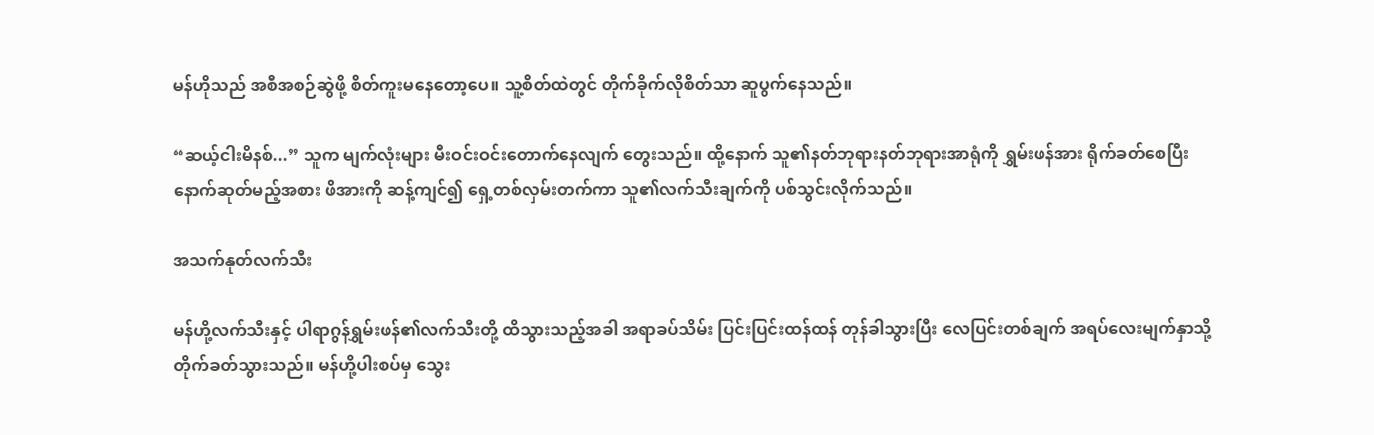မန်ဟိုသည် အစီအစဉ်ဆွဲဖို့ စိတ်ကူးမနေတော့ပေ။ သူ့စိတ်ထဲတွင် တိုက်ခိုက်လိုစိတ်သာ ဆူပွက်နေသည်။

“ဆယ့်ငါးမိနစ်...” သူက မျက်လုံးများ မီးဝင်းဝင်းတောက်နေလျက် တွေးသည်။ ထို့နောက် သူ၏နတ်ဘုရားနတ်ဘုရားအာရုံကို ရွှမ်းဖန်အား ရိုက်ခတ်စေပြီး နောက်ဆုတ်မည့်အစား ဖိအားကို ဆန့်ကျင်၍ ရှေ့တစ်လှမ်းတက်ကာ သူ၏လက်သီးချက်ကို ပစ်သွင်းလိုက်သည်။

အသက်နုတ်လက်သီး

မန်ဟို့လက်သီးနှင့် ပါရာဂွန်ရွှမ်းဖန်၏လက်သီးတို့ ထိသွားသည့်အခါ အရာခပ်သိမ်း ပြင်းပြင်းထန်ထန် တုန်ခါသွားပြီး လေပြင်းတစ်ချက် အရပ်လေးမျက်နှာသို့ တိုက်ခတ်သွားသည်။ မန်ဟို့ပါးစပ်မှ သွေး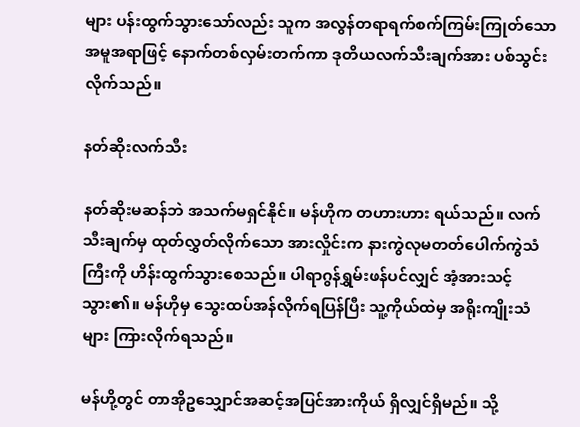များ ပန်းထွက်သွားသော်လည်း သူက အလွန်တရာရက်စက်ကြမ်းကြုတ်သော အမူအရာဖြင့် နောက်တစ်လှမ်းတက်ကာ ဒုတိယလက်သီးချက်အား ပစ်သွင်းလိုက်သည်။

နတ်ဆိုးလက်သီး

နတ်ဆိုးမဆန်ဘဲ အသက်မရှင်နိုင်။ မန်ဟိုက တဟားဟား ရယ်သည်။ လက်သီးချက်မှ ထုတ်လွှတ်လိုက်သော အားလှိုင်းက နားကွဲလုမတတ်ပေါက်ကွဲသံကြီးကို ဟိန်းထွက်သွားစေသည်။ ပါရာဂွန်ရွှမ်းဖန်ပင်လျှင် အံ့အားသင့်သွား၏။ မန်ဟိုမှ သွေးထပ်အန်လိုက်ရပြန်ပြီး သူ့ကိုယ်ထဲမှ အရိုးကျိုးသံများ ကြားလိုက်ရသည်။

မန်ဟို့တွင် တာအိုဥသျှောင်အဆင့်အပြင်အားကိုယ် ရှိလျှင်ရှိမည်။ သို့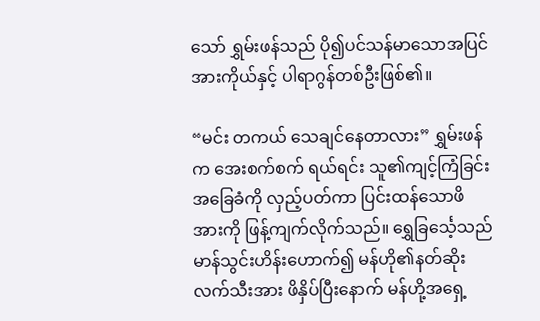သော် ရွှမ်းဖန်သည် ပို၍ပင်သန်မာသောအပြင်အားကိုယ်နှင့် ပါရာဂွန်တစ်ဦးဖြစ်၏။

“မင်း တကယ် သေချင်နေတာလား” ရွှမ်းဖန်က အေးစက်စက် ရယ်ရင်း သူ၏ကျင့်ကြံခြင်းအခြေခံကို လှည့်ပတ်ကာ ပြင်းထန်သောဖိအားကို ဖြန့်ကျက်လိုက်သည်။ ရွှေခြင်္သေ့သည် မာန်သွင်းဟိန်းဟောက်၍ မန်ဟို၏နတ်ဆိုးလက်သီးအား ဖိနှိပ်ပြီးနောက် မန်ဟို့အရှေ့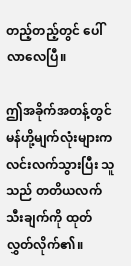တည့်တည့်တွင် ပေါ်လာလေပြီ။

ဤအခိုက်အတန့်တွင် မန်ဟို့မျက်လုံးများက လင်းလက်သွားပြီး သူသည် တတိယလက်သီးချက်ကို ထုတ်လွှတ်လိုက်၏။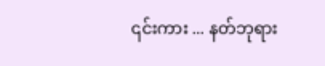၎င်းကား ... နတ်ဘုရား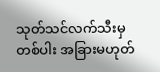သုတ်သင်လက်သီးမှတစ်ပါး အခြားမဟုတ်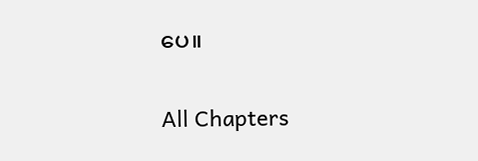ပေ။

All Chapters